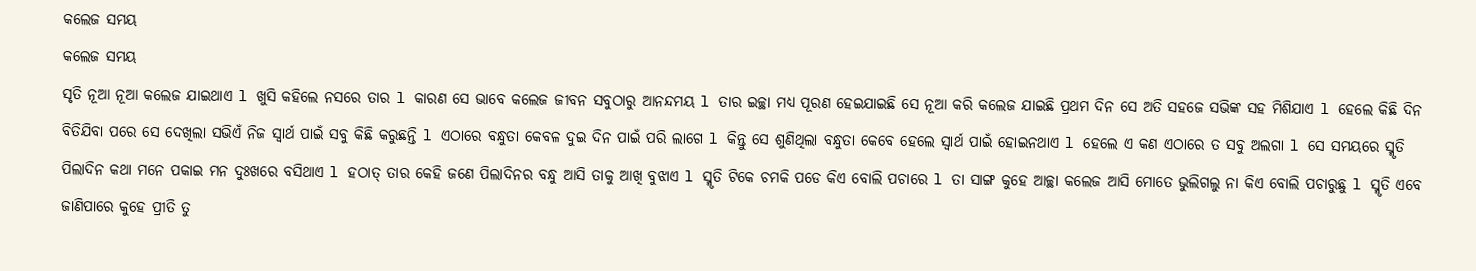କଲେଜ ସମୟ
କଲେଜ ସମୟ
ସୃତି ନୂଆ ନୂଆ କଲେଜ ଯାଇଥାଏ l ଖୁସି କହିଲେ ନସରେ ତାର l କାରଣ ସେ ଭାବେ କଲେଜ ଜୀବନ ସବୁଠାରୁ ଆନନ୍ଦମୟ l ତାର ଇଚ୍ଛା ମଧ୍ୟ ପୂରଣ ହେଇଯାଇଛି ସେ ନୂଆ କରି କଲେଜ ଯାଇଛି ପ୍ରଥମ ଦିନ ସେ ଅତି ସହଜେ ସଭିଙ୍କ ସହ ମିଶିଯାଏ l ହେଲେ କିଛି ଦିନ ବିତିଯିବା ପରେ ସେ ଦେଖିଲା ସଭିଏଁ ନିଜ ସ୍ୱାର୍ଥ ପାଇଁ ସବୁ କିଛି କରୁଛନ୍ତି l ଏଠାରେ ବନ୍ଧୁତା କେବଳ ଦୁଇ ଦିନ ପାଇଁ ପରି ଲାଗେ l କିନ୍ତୁ ସେ ଶୁଣିଥିଲା ବନ୍ଧୁତା କେବେ ହେଲେ ସ୍ୱାର୍ଥ ପାଇଁ ହୋଇନଥାଏ l ହେଲେ ଏ କଣ ଏଠାରେ ତ ସବୁ ଅଲଗା l ସେ ସମୟରେ ସ୍ମୃତି ପିଲାଦିନ କଥା ମନେ ପକାଇ ମନ ଦୁଃଖରେ ବସିଥାଏ l ହଠାତ୍ ତାର କେହି ଜଣେ ପିଲାଦିନର ବନ୍ଧୁ ଆସି ତାକୁ ଆଖି ବୁଝାଏ l ସ୍ମୃତି ଟିକେ ଚମକି ପଡେ କିଏ ବୋଲି ପଚାରେ l ତା ସାଙ୍ଗ କୁହେ ଆଚ୍ଛା କଲେଜ ଆସି ମୋତେ ଭୁଲିଗଲୁ ନା କିଏ ବୋଲି ପଚାରୁଛୁ l ସ୍ମୃତି ଏବେ ଜାଣିପାରେ କୁହେ ପ୍ରୀତି ତୁ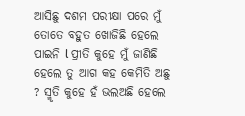ଆସିଛୁ ଦଶମ ପରୀକ୍ଷା ପରେ ମୁଁ ତୋତେ ବହୁତ ଖୋଜିଛି ହେଲେ ପାଇନି l ପ୍ରୀତି କୁହେ ମୁଁ ଜାଣିଛି ହେଲେ ତୁ ଆଗ କହ କେମିତି ଅଛୁ ? ସ୍ମୃତି କୁହେ ହଁ ଭଲଅଛି ହେଲେ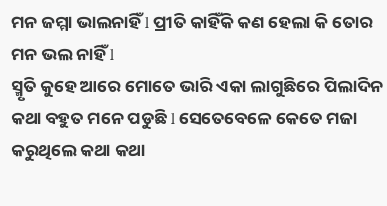ମନ ଜମ୍ମା ଭାଲନାହିଁ l ପ୍ରୀତି କାହିଁକି କଣ ହେଲା କି ତୋର ମନ ଭଲ ନାହିଁ l
ସ୍ମୃତି କୁହେ ଆରେ ମୋତେ ଭାରି ଏକା ଲାଗୁଛିରେ ପିଲାଦିନ କଥା ବହୁତ ମନେ ପଡୁଛି l ସେତେବେଳେ କେତେ ମଜା କରୁଥିଲେ କଥା କଥା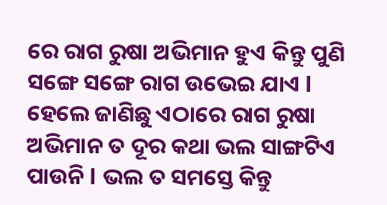ରେ ରାଗ ରୁଷା ଅଭିମାନ ହୁଏ କିନ୍ତୁ ପୁଣି ସଙ୍ଗେ ସଙ୍ଗେ ରାଗ ଉଭେଇ ଯାଏ l ହେଲେ ଜାଣିଛୁ ଏଠାରେ ରାଗ ରୁଷା ଅଭିମାନ ତ ଦୂର କଥା ଭଲ ସାଙ୍ଗଟିଏ ପାଉନି l ଭଲ ତ ସମସ୍ତେ କିନ୍ତୁ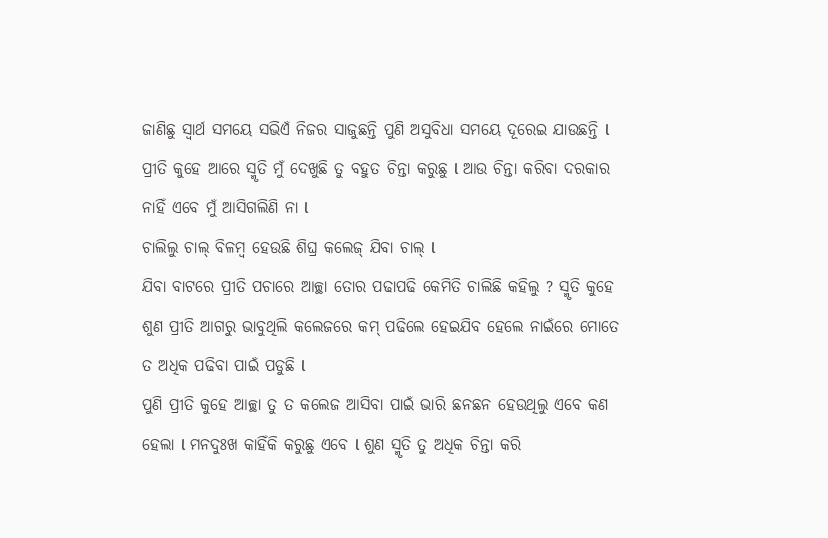ଜାଣିଛୁ ସ୍ୱାର୍ଥ ସମୟେ ସଭିଏଁ ନିଜର ସାଜୁଛନ୍ତି ପୁଣି ଅସୁବିଧା ସମୟେ ଦୂରେଇ ଯାଉଛନ୍ତି l
ପ୍ରୀତି କୁହେ ଆରେ ସ୍ମୃତି ମୁଁ ଦେଖୁଛି ତୁ ବହୁତ ଚିନ୍ତା କରୁଛୁ l ଆଉ ଚିନ୍ତା କରିବା ଦରକାର ନାହିଁ ଏବେ ମୁଁ ଆସିଗଲିଣି ନା l
ଚାଲିଲୁ ଚାଲ୍ ବିଳମ୍ବ ହେଉଛି ଶିଘ୍ର କଲେଜ୍ ଯିବା ଚାଲ୍ l
ଯିବା ବାଟରେ ପ୍ରୀତି ପଚାରେ ଆଚ୍ଛା ତୋର ପଢାପଢି କେମିତି ଚାଲିଛି କହିଲୁ ? ସ୍ମୃତି କୁହେ ଶୁଣ ପ୍ରୀତି ଆଗରୁ ଭାବୁଥିଲି କଲେଜରେ କମ୍ ପଢିଲେ ହେଇଯିବ ହେଲେ ନାଇଁରେ ମୋତେ ତ ଅଧିକ ପଢିବା ପାଇଁ ପଡୁଛି l
ପୁଣି ପ୍ରୀତି କୁହେ ଆଚ୍ଛା ତୁ ତ କଲେଜ ଆସିବା ପାଇଁ ଭାରି ଛନଛନ ହେଉଥିଲୁ ଏବେ କଣ ହେଲା l ମନଦୁଃଖ କାହିଁକି କରୁଛୁ ଏବେ l ଶୁଣ ସ୍ମୃତି ତୁ ଅଧିକ ଚିନ୍ତା କରି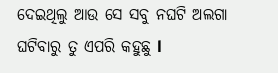ଦେଇଥିଲୁ ଆଉ ସେ ସବୁ ନଘଟି ଅଲଗା ଘଟିବାରୁ ତୁ ଏପରି କହୁଛୁ l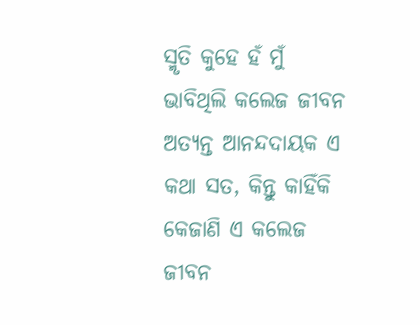ସ୍ମୃତି କୁହେ ହଁ ମୁଁ ଭାବିଥିଲି କଲେଜ ଜୀବନ ଅତ୍ୟନ୍ତ ଆନନ୍ଦଦାୟକ ଏ କଥା ସତ, କିନ୍ତୁ କାହିଁକି କେଜାଣି ଏ କଲେଜ ଜୀବନ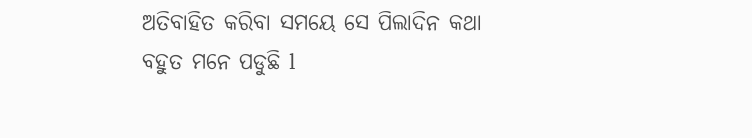ଅତିବାହିତ କରିବା ସମୟେ ସେ ପିଲାଦିନ କଥା ବହୁତ ମନେ ପଡୁଛି l